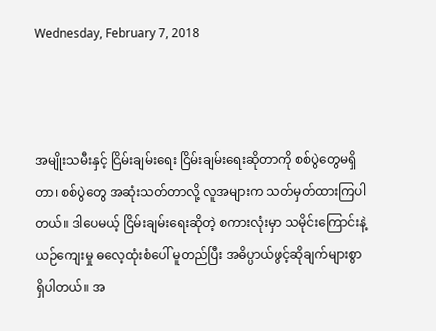Wednesday, February 7, 2018



အမျိုးသမီးနှင့် ငြိမ်းချမ်းရေး ငြိမ်းချမ်းရေးဆိုတာကို စစ်ပွဲတွေမရှိတာ၊ စစ်ပွဲတွေ အဆုံးသတ်တာလို့ လူအများက သတ်မှတ်ထားကြပါတယ်။ ဒါပေမယ့် ငြိမ်းချမ်းရေးဆိုတဲ့ စကားလုံးမှာ သမိုင်းကြောင်းနဲ့ ယဉ်ကျေးမှု ဓလေ့ထုံးစံပေါ် မူတည်ပြီး အဓိပ္ပာယ်ဖွင့်ဆိုချက်များစွာ ရှိပါတယ်။ အ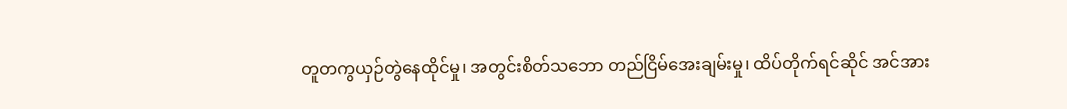တူတကွယှဉ်တွဲနေထိုင်မှု၊ အတွင်းစိတ်သဘော တည်ငြိမ်အေးချမ်းမှု၊ ထိပ်တိုက်ရင်ဆိုင် အင်အား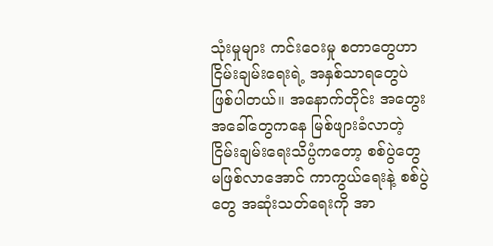သုံးမှုများ ကင်းဝေးမှု စတာတွေဟာ ငြိမ်းချမ်းရေးရဲ့ အနှစ်သာရတွေပဲ ဖြစ်ပါတယ်။ အနောက်တိုင်း အတွေးအခေါ်တွေကနေ မြစ်ဖျားခံလာတဲ့ ငြိမ်းချမ်းရေးသိပ္ပံကတော့ စစ်ပွဲတွေ မဖြစ်လာအောင် ကာကွယ်ရေးနဲ့ စစ်ပွဲတွေ အဆုံးသတ်ရေးကို အာ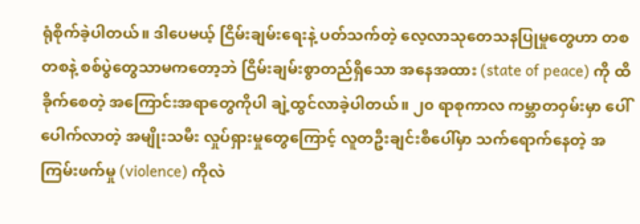ရုံစိုက်ခဲ့ပါတယ်။ ဒါပေမယ့် ငြိမ်းချမ်းရေးနဲ့ ပတ်သက်တဲ့ လေ့လာသုတေသနပြုမှုတွေဟာ တစတစနဲ့ စစ်ပွဲတွေသာမကတော့ဘဲ ငြိမ်းချမ်းစွာတည်ရှိသော အနေအထား (state of peace) ကို ထိခိုက်စေတဲ့ အကြောင်းအရာတွေကိုပါ ချဲ့ထွင်လာခဲ့ပါတယ်။ ၂၀ ရာစုကာလ ကမ္ဘာတဝှမ်းမှာ ပေါ်ပေါက်လာတဲ့ အမျိုးသမီး လှုပ်ရှားမှုတွေကြောင့် လူတဦးချင်းစီပေါ်မှာ သက်ရောက်နေတဲ့ အကြမ်းဖက်မှု (violence) ကိုလဲ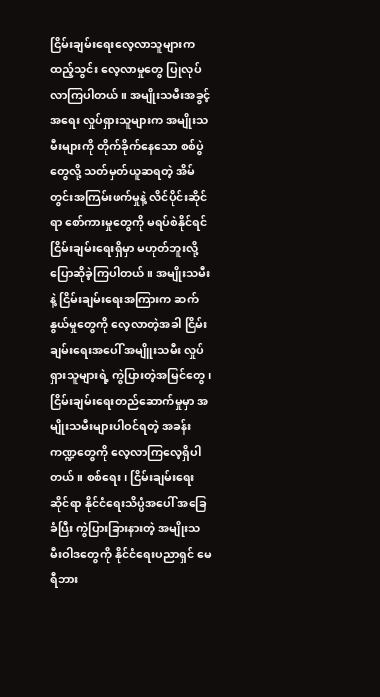ငြိမ်းချမ်းရေးလေ့လာသူများက ထည့်သွင်း လေ့လာမှုတွေ ပြုလုပ်လာကြပါတယ်။ အမျိုးသမီးအခွင့်အရေး လှုပ်ရှားသူများက အမျိုးသမီးများကို တိုက်ခိုက်နေသော စစ်ပွဲတွေလို့ သတ်မှတ်ယူဆရတဲ့ အိမ်တွင်းအကြမ်းဖက်မှုနဲ့ လိင်ပိုင်းဆိုင်ရာ စော်ကားမှုတွေကို မရပ်စဲနိုင်ရင် ငြိမ်းချမ်းရေးရှိမှာ မဟုတ်ဘူးလို့ ပြောဆိုခဲ့ကြပါတယ်။ အမျိုးသမီးနဲ့ ငြိမ်းချမ်းရေးအကြားက ဆက်နွယ်မှုတွေကို လေ့လာတဲ့အခါ ငြိမ်းချမ်းရေးအပေါ် အမျိူးသမီး လှုပ်ရှားသူများရဲ့ ကွဲပြားတဲ့အမြင်တွေ၊ ငြိမ်းချမ်းရေးတည်ဆောက်မှုမှာ အမျိုးသမီးများပါဝင်ရတဲ့ အခန်းကဏ္ဍတွေကို လေ့လာကြလေ့ရှိပါတယ်။ စစ်ရေး၊ ငြိမ်းချမ်းရေးဆိုင်ရာ နိုင်ငံရေးသိပ္ပံအပေါ် အခြေခံပြီး ကွဲပြားခြားနားတဲ့ အမျိုးသမီးဝါဒတွေကို နိုင်ငံရေးပညာရှင် မေရီဘား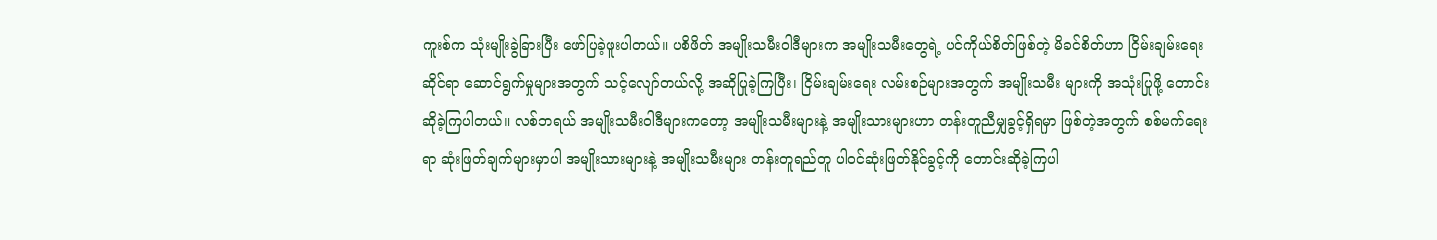ကူးစ်က သုံးမျိုးခွဲခြားပြီး ဖော်ပြခဲ့ဖူးပါတယ်။ ပစိဖိတ် အမျိုးသမီးဝါဒီများက အမျိုးသမီးတွေရဲ့ ပင်ကိုယ်စိတ်ဖြစ်တဲ့ မိခင်စိတ်ဟာ ငြိမ်းချမ်းရေးဆိုင်ရာ ဆောင်ရွက်မှုများအတွက် သင့်လျော်တယ်လို့ အဆိုပြုခဲ့ကြပြီး၊ ငြိမ်းချမ်းရေး လမ်းစဉ်များအတွက် အမျိုးသမီး များကို အသုံးပြုဖို့ တောင်းဆိုခဲ့ကြပါတယ်။ လစ်ဘရယ် အမျိုးသမီးဝါဒီများကတော့ အမျိုးသမီးများနဲ့ အမျိုးသားများဟာ တန်းတူညီမျှခွင့်ရှိရမှာ ဖြစ်တဲ့အတွက် စစ်မက်ရေးရာ ဆုံးဖြတ်ချက်များမှာပါ အမျိုးသားများနဲ့ အမျိုးသမီးများ တန်းတူရည်တူ ပါဝင်ဆုံးဖြတ်နိုင်ခွင့်ကို တောင်းဆိုခဲ့ကြပါ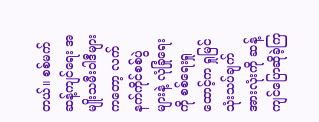တယ်။ စစ်မက်ဆန့်ကျင်ရေး အမျိုးသမီးဝါဒီများကတော့ လက်နက်ကိုင်စစ်ပွဲများနဲ့ လုံခြုံရေးကို စစ်ရေးရှုထောင့်က ရှုမြင်သုံးသပ်ချက်အားလုံးကို ဆန့်ကျင်ပြောဆိုခဲ့ကြ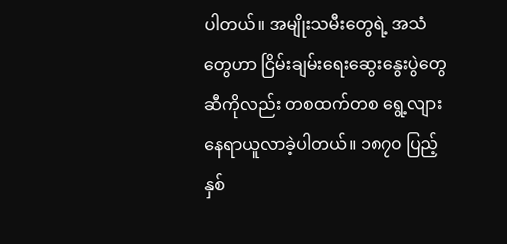ပါတယ်။ အမျိုးသမီးတွေရဲ့ အသံတွေဟာ ငြိမ်းချမ်းရေးဆွေးနွေးပွဲတွေဆီကိုလည်း တစထက်တစ ရွေ့လျား နေရာယူလာခဲ့ပါတယ်။ ၁၈၇၀ ပြည့်နှစ်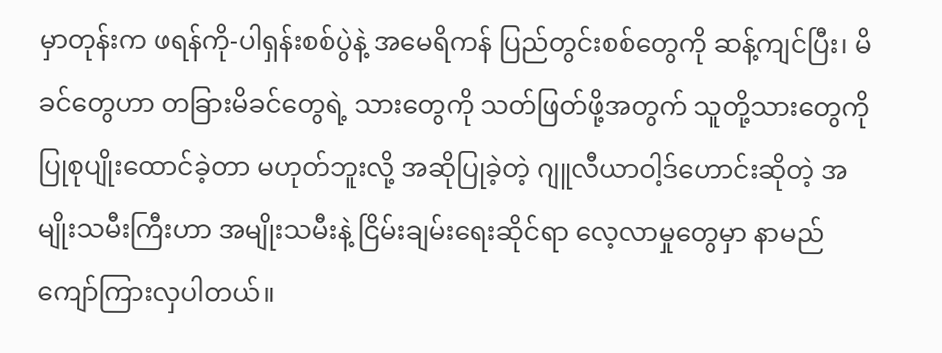မှာတုန်းက ဖရန်ကို-ပါရှန်းစစ်ပွဲနဲ့ အမေရိကန် ပြည်တွင်းစစ်တွေကို ဆန့်ကျင်ပြီး၊ မိခင်တွေဟာ တခြားမိခင်တွေရဲ့ သားတွေကို သတ်ဖြတ်ဖို့အတွက် သူတို့သားတွေကို ပြုစုပျိုးထောင်ခဲ့တာ မဟုတ်ဘူးလို့ အဆိုပြုခဲ့တဲ့ ဂျူလီယာဝါ့ဒ်ဟောင်းဆိုတဲ့ အမျိုးသမီးကြီးဟာ အမျိုးသမီးနဲ့ ငြိမ်းချမ်းရေးဆိုင်ရာ လေ့လာမှုတွေမှာ နာမည်ကျော်ကြားလှပါတယ်။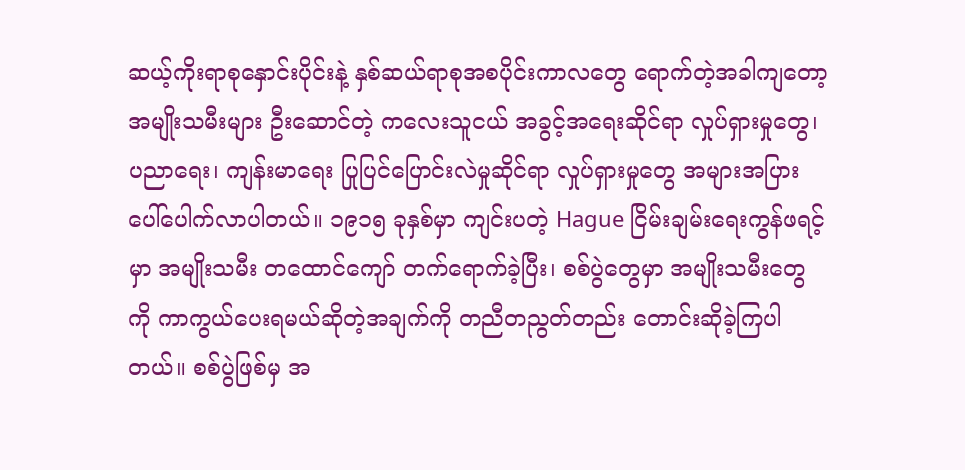ဆယ့်ကိုးရာစုနှောင်းပိုင်းနဲ့ နှစ်ဆယ်ရာစုအစပိုင်းကာလတွေ ရောက်တဲ့အခါကျတော့ အမျိုးသမီးများ ဦးဆောင်တဲ့ ကလေးသူငယ် အခွင့်အရေးဆိုင်ရာ လှုပ်ရှားမှုတွေ၊ ပညာရေး၊ ကျန်းမာရေး ပြုပြင်ပြောင်းလဲမှုဆိုင်ရာ လှုပ်ရှားမှုတွေ အများအပြား ပေါ်ပေါက်လာပါတယ်။ ၁၉၁၅ ခုနှစ်မှာ ကျင်းပတဲ့ Hague ငြိမ်းချမ်းရေးကွန်ဖရင့်မှာ အမျိုးသမီး တထောင်ကျော် တက်ရောက်ခဲ့ပြီး၊ စစ်ပွဲတွေမှာ အမျိုးသမီးတွေကို ကာကွယ်ပေးရမယ်ဆိုတဲ့အချက်ကို တညီတညွတ်တည်း တောင်းဆိုခဲ့ကြပါတယ်။ စစ်ပွဲဖြစ်မှ အ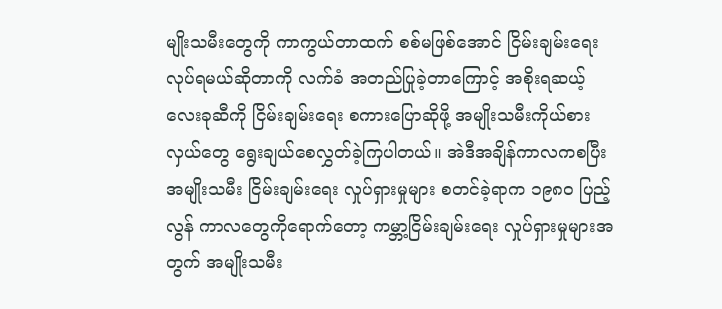မျိုးသမီးတွေကို ကာကွယ်တာထက် စစ်မဖြစ်အောင် ငြိမ်းချမ်းရေး လုပ်ရမယ်ဆိုတာကို လက်ခံ အတည်ပြုခဲ့တာကြောင့် အစိုးရဆယ့်လေးခုဆီကို ငြိမ်းချမ်းရေး စကားပြောဆိုဖို့ အမျိုးသမီးကိုယ်စားလှယ်တွေ ရွေးချယ်စေလွှတ်ခဲ့ကြပါတယ်။ အဲဒီအချိန်ကာလကစပြီး အမျိုးသမီး ငြိမ်းချမ်းရေး လှုပ်ရှားမှုများ စတင်ခဲ့ရာက ၁၉၈၀ ပြည့်လွန် ကာလတွေကိုရောက်တော့ ကမ္ဘာ့ငြိမ်းချမ်းရေး လှုပ်ရှားမှုများအတွက် အမျိုးသမီး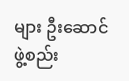များ ဦးဆောင်ဖွဲ့စည်း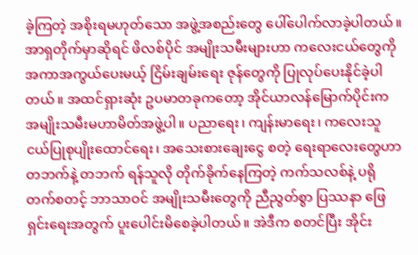ခဲ့ကြတဲ့ အစိုးရမဟုတ်သော အဖွဲ့အစည်းတွေ ပေါ်ပေါက်လာခဲ့ပါတယ်။ အာရှတိုက်မှာဆိုရင် ဖိလစ်ပိုင် အမျိုးသမီးများဟာ ကလေးငယ်တွေကို အကာအကွယ်ပေးမယ့် ငြိမ်းချမ်းရေး ဇုန်တွေကို ပြုလုပ်ပေးနိုင်ခဲ့ပါတယ်။ အထင်ရှားဆုံး ဥပမာတခုကတော့ အိုင်ယာလန်မြောက်ပိုင်းက အမျိုးသမီးမဟာမိတ်အဖွဲ့ပါ။ ပညာရေး၊ ကျန်းမာရေး၊ ကလေးသူငယ်ပြုစုပျိုးထောင်ရေး၊ အသေးစားချေးငွေ စတဲ့ ရေးရာလေးတွေဟာ တဘက်နဲ့ တဘက် ရန်သူလို တိုက်ခိုက်နေကြတဲ့ ကက်သလစ်နဲ့ ပရိုတက်စတင့် ဘာသာဝင် အမျိုးသမီးတွေကို ညီညွတ်စွာ ပြဿနာ ဖြေရှင်းရေးအတွက် ပူးပေါင်းမိစေခဲ့ပါတယ်။ အဲဒီက စတင်ပြီး အိုင်း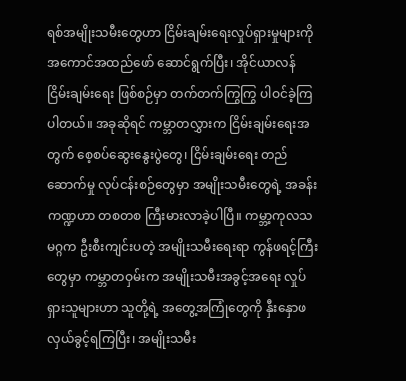ရစ်အမျိုးသမီးတွေဟာ ငြိမ်းချမ်းရေးလှုပ်ရှားမှုများကို အကောင်အထည်ဖော် ဆောင်ရွက်ပြီး၊ အိုင်ယာလန် ငြိမ်းချမ်းရေး ဖြစ်စဉ်မှာ တက်တက်ကြွကြွ ပါဝင်ခဲ့ကြပါတယ်။ အခုဆိုရင် ကမ္ဘာတလွှားက ငြိမ်းချမ်းရေးအတွက် စေ့စပ်ဆွေးနွေးပွဲတွေ၊ ငြိမ်းချမ်းရေး တည်ဆောက်မှု လုပ်ငန်းစဉ်တွေမှာ အမျိုးသမီးတွေရဲ့ အခန်းကဏ္ဍဟာ တစတစ ကြီးမားလာခဲ့ပါပြီ။ ကမ္ဘာ့ကုလသမဂ္ဂက ဦးစီးကျင်းပတဲ့ အမျိုးသမီးရေးရာ ကွန်ဖရင့်ကြီးတွေမှာ ကမ္ဘာတဝှမ်းက အမျိုးသမီးအခွင့်အရေး လှုပ်ရှားသူများဟာ သူတို့ရဲ့ အတွေ့အကြုံတွေကို နှီးနှောဖလှယ်ခွင့်ရကြပြီး၊ အမျိုးသမီး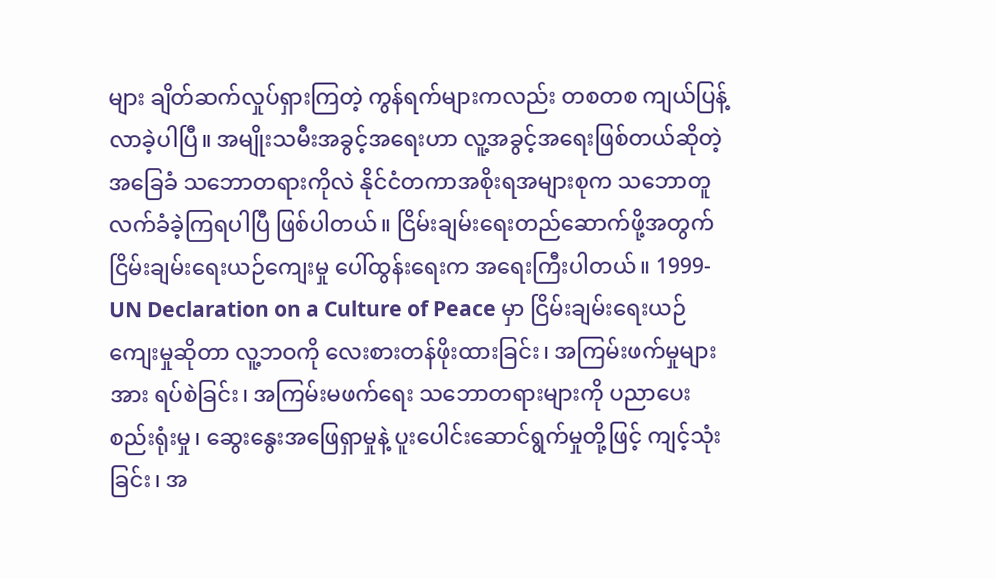များ ချိတ်ဆက်လှုပ်ရှားကြတဲ့ ကွန်ရက်များကလည်း တစတစ ကျယ်ပြန့်လာခဲ့ပါပြီ။ အမျိုးသမီးအခွင့်အရေးဟာ လူ့အခွင့်အရေးဖြစ်တယ်ဆိုတဲ့ အခြေခံ သဘောတရားကိုလဲ နိုင်ငံတကာအစိုးရအများစုက သဘောတူလက်ခံခဲ့ကြရပါပြီ ဖြစ်ပါတယ်။ ငြိမ်းချမ်းရေးတည်ဆောက်ဖို့အတွက် ငြိမ်းချမ်းရေးယဉ်ကျေးမှု ပေါ်ထွန်းရေးက အရေးကြီးပါတယ်။ 1999-UN Declaration on a Culture of Peace မှာ ငြိမ်းချမ်းရေးယဉ်ကျေးမှုဆိုတာ လူ့ဘဝကို လေးစားတန်ဖိုးထားခြင်း၊ အကြမ်းဖက်မှုများအား ရပ်စဲခြင်း၊ အကြမ်းမဖက်ရေး သဘောတရားများကို ပညာပေးစည်းရုံးမှု၊ ဆွေးနွေးအဖြေရှာမှုနဲ့ ပူးပေါင်းဆောင်ရွက်မှုတို့ဖြင့် ကျင့်သုံးခြင်း၊ အ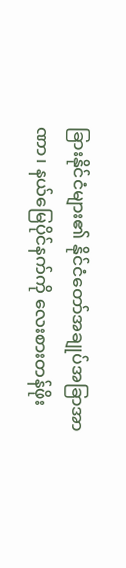ခြားနိုင်ငံများ၏ နိုင်ငံတော်အချုပ်အခြာအာဏာ၊ နယ်မြေပိုင်နက်ကို လေးစားတန်ဖိုး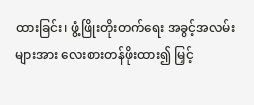ထားခြင်း၊ ဖွံ့ဖြိုးတိုးတက်ရေး အခွင့်အလမ်းများအား လေးစားတန်ဖိုးထား၍ မြှင့်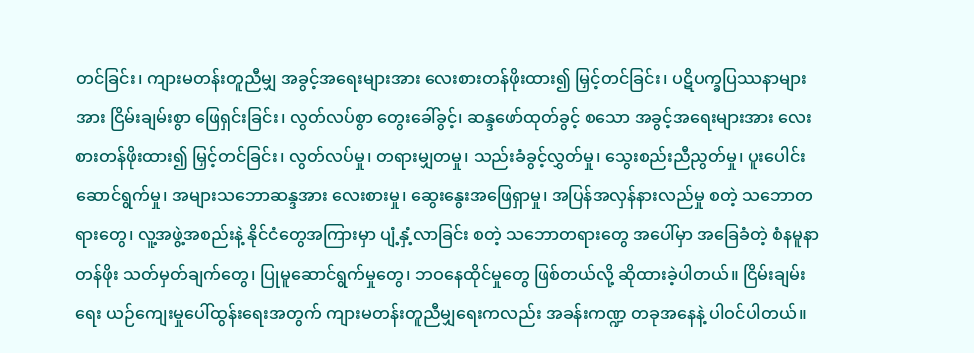တင်ခြင်း၊ ကျားမတန်းတူညီမျှ အခွင့်အရေးများအား လေးစားတန်ဖိုးထား၍ မြှင့်တင်ခြင်း၊ ပဋိပက္ခပြဿနာများအား ငြိမ်းချမ်းစွာ ဖြေရှင်းခြင်း၊ လွတ်လပ်စွာ တွေးခေါ်ခွင့်၊ ဆန္ဒဖော်ထုတ်ခွင့် စသော အခွင့်အရေးများအား လေးစားတန်ဖိုးထား၍ မြှင့်တင်ခြင်း၊ လွတ်လပ်မှု၊ တရားမျှတမှု၊ သည်းခံခွင့်လွှတ်မှု၊ သွေးစည်းညီညွတ်မှု၊ ပူးပေါင်းဆောင်ရွက်မှု၊ အများသဘောဆန္ဒအား လေးစားမှု၊ ဆွေးနွေးအဖြေရှာမှု၊ အပြန်အလှန်နားလည်မှု စတဲ့ သဘောတရားတွေ၊ လူ့အဖွဲ့အစည်းနဲ့ နိုင်ငံတွေအကြားမှာ ပျံ့နှံ့လာခြင်း စတဲ့ သဘောတရားတွေ အပေါ်မှာ အခြေခံတဲ့ စံနမူနာတန်ဖိုး သတ်မှတ်ချက်တွေ၊ ပြုမူဆောင်ရွက်မှုတွေ၊ ဘဝနေထိုင်မှုတွေ ဖြစ်တယ်လို့ ဆိုထားခဲ့ပါတယ်။ ငြိမ်းချမ်းရေး ယဉ်ကျေးမှုပေါ်ထွန်းရေးအတွက် ကျားမတန်းတူညီမျှရေးကလည်း အခန်းကဏ္ဍ တခုအနေနဲ့ ပါဝင်ပါတယ်။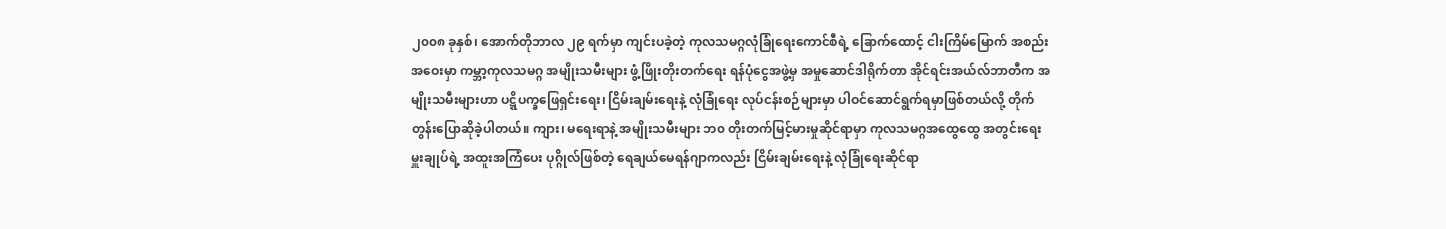၂၀၀၈ ခုနှစ်၊ အောက်တိုဘာလ ၂၉ ရက်မှာ ကျင်းပခဲ့တဲ့ ကုလသမဂ္ဂလုံခြုံရေးကောင်စီရဲ့ ခြောက်ထောင့် ငါးကြိမ်မြောက် အစည်းအဝေးမှာ ကမ္ဘာ့ကုလသမဂ္ဂ အမျိုးသမီးများ ဖွံ့ဖြိုးတိုးတက်ရေး ရန်ပုံငွေအဖွဲ့မှ အမှုဆောင်ဒါရိုက်တာ အိုင်ရင်းအယ်လ်ဘာတီက အမျိုးသမီးများဟာ ပဋ္ဋိပက္ခဖြေရှင်းရေး၊ ငြိမ်းချမ်းရေးနဲ့ လုံခြုံရေး လုပ်ငန်းစဉ်များမှာ ပါဝင်ဆောင်ရွက်ရမှာဖြစ်တယ်လို့ တိုက်တွန်းပြောဆိုခဲ့ပါတယ်။ ကျား၊ မရေးရာနဲ့ အမျိုးသမီးများ ဘ၀ တိုးတက်မြင့်မားမှုဆိုင်ရာမှာ ကုလသမဂ္ဂအထွေထွေ အတွင်းရေးမှူးချုပ်ရဲ့ အထူးအကြံပေး ပုဂ္ဂိုလ်ဖြစ်တဲ့ ရေချယ်မေရန်ဂျာကလည်း ငြိမ်းချမ်းရေးနဲ့ လုံခြုံရေးဆိုင်ရာ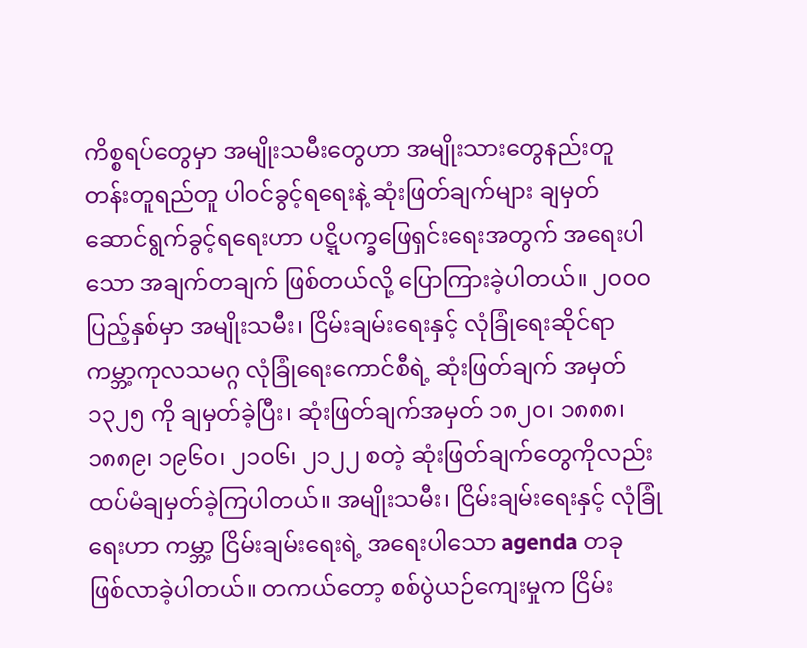ကိစ္စရပ်တွေမှာ အမျိုးသမီးတွေဟာ အမျိုးသားတွေနည်းတူ တန်းတူရည်တူ ပါဝင်ခွင့်ရရေးနဲ့ ဆုံးဖြတ်ချက်များ ချမှတ်ဆောင်ရွက်ခွင့်ရရေးဟာ ပဋ္ဋိပက္ခဖြေရှင်းရေးအတွက် အရေးပါသော အချက်တချက် ဖြစ်တယ်လို့ ပြောကြားခဲ့ပါတယ်။ ၂၀၀၀ ပြည့်နှစ်မှာ အမျိုးသမီး၊ ငြိမ်းချမ်းရေးနှင့် လုံခြုံရေးဆိုင်ရာ ကမ္ဘာ့ကုလသမဂ္ဂ လုံခြုံရေးကောင်စီရဲ့ ဆုံးဖြတ်ချက် အမှတ် ၁၃၂၅ ကို ချမှတ်ခဲ့ပြီး၊ ဆုံးဖြတ်ချက်အမှတ် ၁၈၂၀၊ ၁၈၈၈၊ ၁၈၈၉၊ ၁၉၆၀၊ ၂၁၀၆၊ ၂၁၂၂ စတဲ့ ဆုံးဖြတ်ချက်တွေကိုလည်း ထပ်မံချမှတ်ခဲ့ကြပါတယ်။ အမျိုးသမီး၊ ငြိမ်းချမ်းရေးနှင့် လုံခြုံရေးဟာ ကမ္ဘာ့ ငြိမ်းချမ်းရေးရဲ့ အရေးပါသော agenda တခု ဖြစ်လာခဲ့ပါတယ်။ တကယ်တော့ စစ်ပွဲယဉ်ကျေးမှုက ငြိမ်း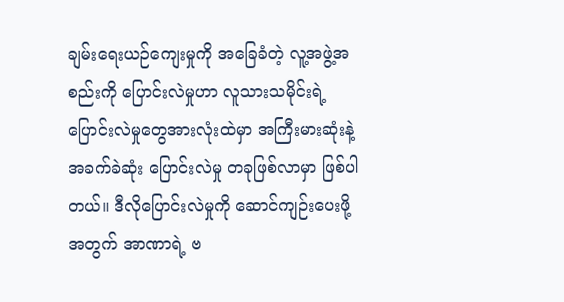ချမ်းရေးယဉ်ကျေးမှုကို အခြေခံတဲ့ လူ့အဖွဲ့အစည်းကို ပြောင်းလဲမှုဟာ လူသားသမိုင်းရဲ့ ပြောင်းလဲမှုတွေအားလုံးထဲမှာ အကြီးမားဆုံးနဲ့ အခက်ခဲဆုံး ပြောင်းလဲမှု တခုဖြစ်လာမှာ ဖြစ်ပါတယ်။ ဒီလိုပြောင်းလဲမှုကို ဆောင်ကျဉ်းပေးဖို့အတွက် အာဏာရဲ့ ဗ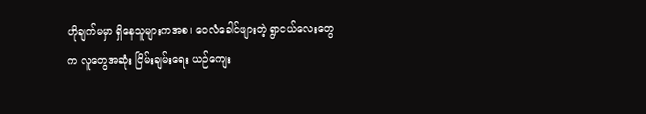ဟိုချက်မမှာ ရှိနေသူများကအစ၊ ဝေလံခေါင်ဖျားတဲ့ ရွာငယ်လေးတွေက လူတွေအဆုံး ငြိမ်းချမ်းရေး ယဉ်ကျေး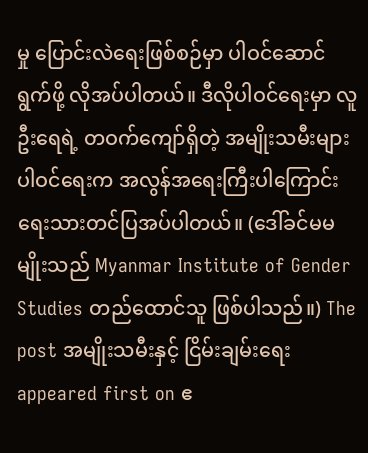မှု ပြောင်းလဲရေးဖြစ်စဉ်မှာ ပါဝင်ဆောင်ရွက်ဖို့ လိုအပ်ပါတယ်။ ဒီလိုပါဝင်ရေးမှာ လူဦးရေရဲ့ တဝက်ကျော်ရှိတဲ့ အမျိုးသမီးများ ပါဝင်ရေးက အလွန်အရေးကြီးပါကြောင်း ရေးသားတင်ပြအပ်ပါတယ်။ (ဒေါ်ခင်မမမျိုးသည် Myanmar Institute of Gender Studies တည်ထောင်သူ ဖြစ်ပါသည်။) The post အမျိုးသမီးနှင့် ငြိမ်းချမ်းရေး appeared first on ဧ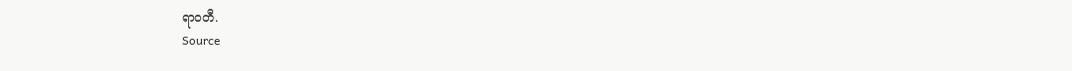ရာဝတီ.
Source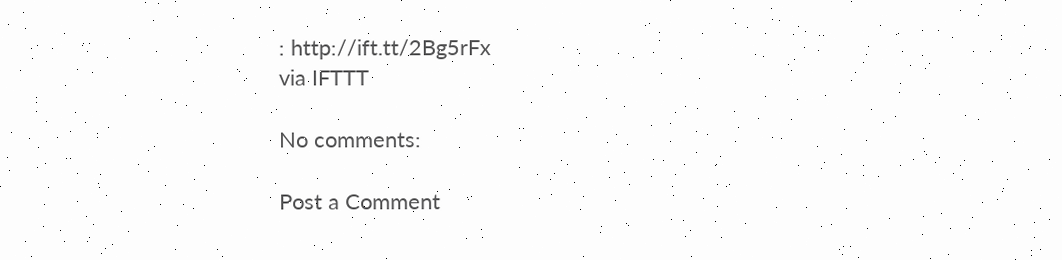: http://ift.tt/2Bg5rFx
via IFTTT

No comments:

Post a Comment